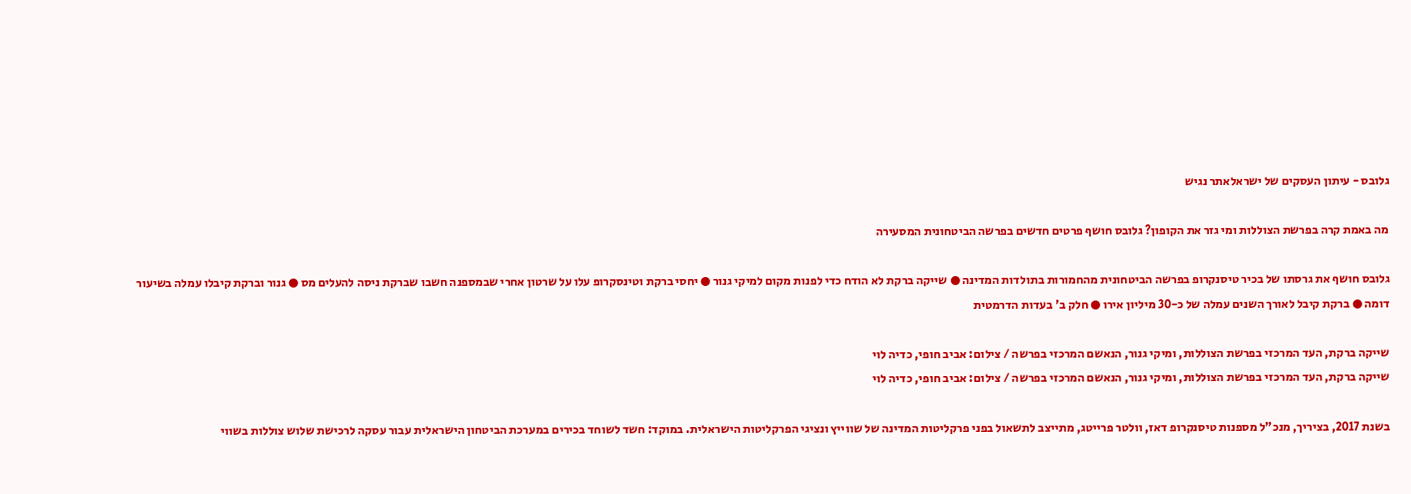גלובס - עיתון העסקים של ישראלאתר נגיש

מה באמת קרה בפרשת הצוללות ומי גזר את הקופון? גלובס חושף פרטים חדשים בפרשה הביטחונית המסעירה

גלובס חושף את גרסתו של בכיר טיסנקרופ בפרשה הביטחונית מהחמורות בתולדות המדינה ● שייקה ברקת לא הודח כדי לפנות מקום למיקי גנור ● יחסי ברקת וטינסקרופ עלו על שרטון אחרי שבמספנה חשבו שברקת ניסה להעלים מס ● גנור וברקת קיבלו עמלה בשיעור דומה ● ברקת קיבל לאורך השנים עמלה של כ-30 מיליון אירו ● חלק ב' בעדות הדרמטית

שייקה ברקת, העד המרכזי בפרשת הצוללות, ומיקי גנור, הנאשם המרכזי בפרשה / צילום: אביב חופי, כדיה לוי
שייקה ברקת, העד המרכזי בפרשת הצוללות, ומיקי גנור, הנאשם המרכזי בפרשה / צילום: אביב חופי, כדיה לוי

בשנת 2017, בציריך, מנכ"ל מספנות טיסנקרופ דאז, וולטר פרייטג, מתייצב לתשאול בפני פרקליטות המדינה של שווייץ ונציגי הפרקליטות הישראלית. במוקד: חשד לשוחד בכירים במערכת הביטחון הישראלית עבור עסקה לרכישת שלוש צוללות בשווי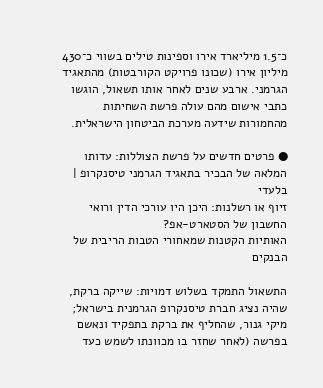כ־1.5 מיליארד אירו וספינות טילים בשווי כ־430 מיליון אירו (שכונו פרויקט הקורבטות) מהתאגיד הגרמני. ארבע שנים לאחר אותו תשאול, הוגשו כתבי אישום מהם עולה פרשת השחיתות מהחמורות שידעה מערכת הביטחון הישראלית.

● פרטים חדשים על פרשת הצוללות: עדותו המלאה של הבכיר בתאגיד הגרמני טיסנקרופ | בלעדי
זיוף או רשלנות: היכן היו עורכי הדין ורואי החשבון של הסטארט-אפ?
האותיות הקטנות שמאחורי הטבות הריבית של הבנקים

התשאול התמקד בשלוש דמויות: שייקה ברקת, שהיה נציג חברת טיסנקרופ הגרמנית בישראל; מיקי גנור, שהחליף את ברקת בתפקיד ונאשם בפרשה (לאחר שחזר בו מכוונתו לשמש כעד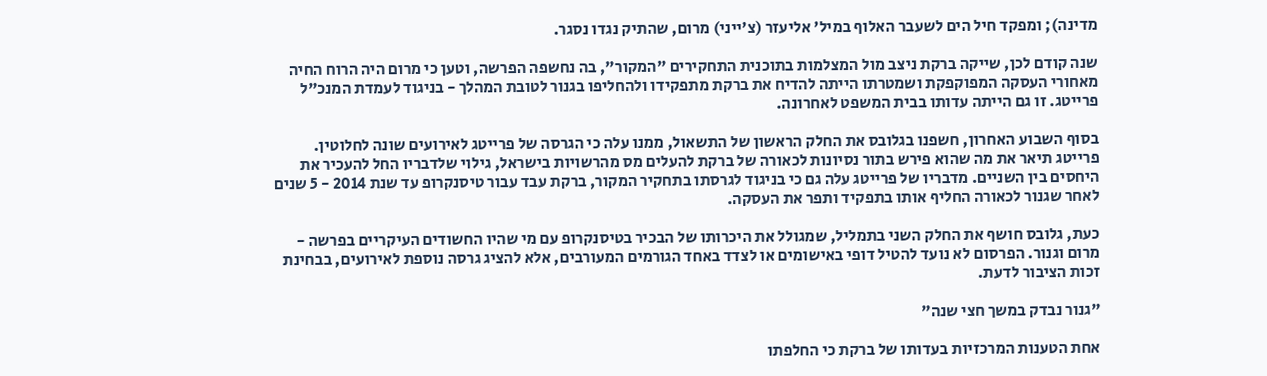מדינה); ומפקד חיל הים לשעבר האלוף במיל' אליעזר (צ'ייני) מרום, שהתיק נגדו נסגר.

שנה קודם לכן, שייקה ברקת ניצב מול המצלמות בתוכנית התחקירים "המקור", בה נחשפה הפרשה, וטען כי מרום היה הרוח החיה מאחורי העסקה המפוקפקת ושמטרתו הייתה להדיח את ברקת מתפקידו ולהחליפו בגנור לטובת המהלך - בניגוד לעמדת המנכ"ל פרייטג. זו גם הייתה עדותו בבית המשפט לאחרונה.

בסוף השבוע האחרון, חשפנו בגלובס את החלק הראשון של התשאול, ממנו עלה כי הגרסה של פרייטג לאירועים שונה לחלוטין. פרייטג תיאר את מה שהוא פירש בתור נסיונות לכאורה של ברקת להעלים מס מהרשויות בישראל, גילוי שלדבריו החל להעכיר את היחסים בין השניים. מדבריו של פרייטג עלה גם כי בניגוד לגרסתו בתחקיר המקור, ברקת עבד עבור טיסנקרופ עד שנת 2014 - 5 שנים לאחר שגנור לכאורה החליף אותו בתפקיד ותפר את העסקה.

כעת, גלובס חושף את החלק השני בתמליל, שמגולל את היכרותו של הבכיר בטיסנקרופ עם מי שהיו החשודים העיקריים בפרשה - מרום וגנור. הפרסום לא נועד להטיל דופי באישומים או לצדד באחד הגורמים המעורבים, אלא להציג גרסה נוספת לאירועים, בבחינת זכות הציבור לדעת.

"גנור נבדק במשך חצי שנה"

אחת הטענות המרכזיות בעדותו של ברקת כי החלפתו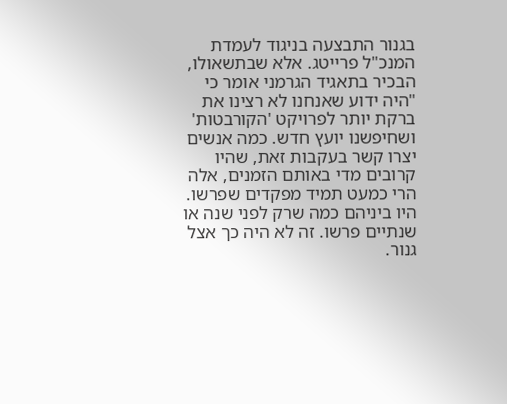בגנור התבצעה בניגוד לעמדת המנכ"ל פרייטג. אלא שבתשאולו, הבכיר בתאגיד הגרמני אומר כי "היה ידוע שאנחנו לא רצינו את ברקת יותר לפרויקט 'הקורבטות' ושחיפשנו יועץ חדש. כמה אנשים יצרו קשר בעקבות זאת, שהיו קרובים מדי באותם הזמנים, אלה הרי כמעט תמיד מפקדים שפרשו. היו ביניהם כמה שרק לפני שנה או שנתיים פרשו. זה לא היה כך אצל גנור.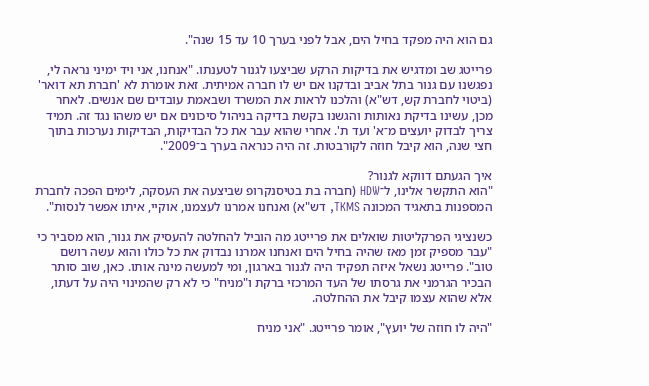גם הוא היה מפקד בחיל הים, אבל לפני בערך 10 עד 15 שנה".

פרייטג שב ומדגיש את בדיקות הרקע שביצעו לגנור לטענתו. "אנחנו, אני ויד ימיני נראה לי, נפגשנו עם גנור בתל אביב ובדקנו אם יש לו חברה אמיתית. זאת אומרת לא 'חברת תא דואר' (ביטוי לחברת קש, דש"א) והלכנו לראות את המשרד ושבאמת עובדים שם אנשים. לאחר מכן, עשינו בדיקת נאותות והגשנו בקשת בדיקה בניהול סיכונים אם יש משהו נגד זה. תמיד צריך לבדוק יועצים מ־א' ועד ת'. אחרי שהוא עבר את כל הבדיקות, הבדיקות נערכות בתוך חצי שנה, הוא קיבל חוזה לקורבטות. זה היה כנראה בערך ב־2009".

איך הגעתם דווקא לגנור?
"הוא התקשר אלינו, ל־HDW (חברה בת בטיסנקרופ שביצעה את העסקה, לימים הפכה לחברת המספנות בתאגיד המכונה TKMS, דש"א) ואנחנו אמרנו לעצמנו, אוקיי, איתו אפשר לנסות".

כשנציגי הפרקליטות שואלים את פרייטג מה הוביל להחלטה להעסיק את גנור, הוא מסביר כי "עבר מספיק זמן מאז שהיה בחיל הים ואנחנו אמרנו נבדוק את כל כולו והוא עשה רושם טוב". פרייטג נשאל איזה תפקיד היה לגנור בארגון, ומי למעשה מינה אותו. כאן, שוב סותר הבכיר הגרמני את גרסתו של העד המרכזי ברקת ו"מניח" כי לא רק שהמינוי היה על דעתו, אלא שהוא עצמו קיבל את ההחלטה.

"היה לו חוזה של יועץ", אומר פרייטג. "אני מניח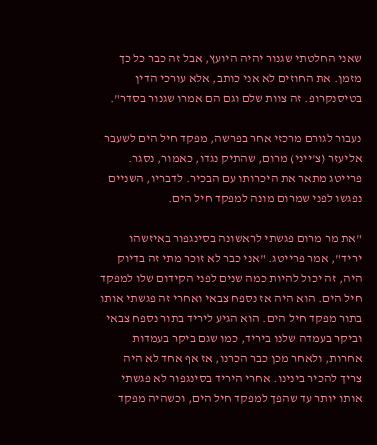שאני החלטתי שגנור יהיה היועץ, אבל זה כבר כל כך מזמן. את החוזים לא אני כותב, אלא עורכי הדין בטיסנקרופ. זה צוות שלם וגם הם אמרו שגנור בסדר".

נעבור לגורם מרכזי אחר בפרשה, מפקד חיל הים לשעבר אליעזר (צ'ייני) מרום, שהתיק נגדו, כאמור, נסגר. פרייטג מתאר את היכרותו עם הבכיר. לדבריו, השניים נפגשו לפני שמרום מונה למפקד חיל הים.

"את מר מרום פגשתי לראשונה בסינגפור באיזשהו יריד", אמר פרייטג. "אני כבר לא זוכר מתי זה בדיוק היה, זה יכול להיות כמה שנים לפני הקידום שלו למפקד חיל הים. הוא היה אז נספח צבאי ואחרי זה פגשתי אותו בתור מפקד חיל הים. הוא הגיע ליריד בתור נספח צבאי וביקר בעמדה שלנו ביריד, כמו שגם ביקר בעמדות אחרות, ולאחר מכן כבר הכרנו, אז אף אחד לא היה צריך להכיר בינינו. אחרי היריד בסינגפור לא פגשתי אותו יותר עד שהפך למפקד חיל הים, וכשהיה מפקד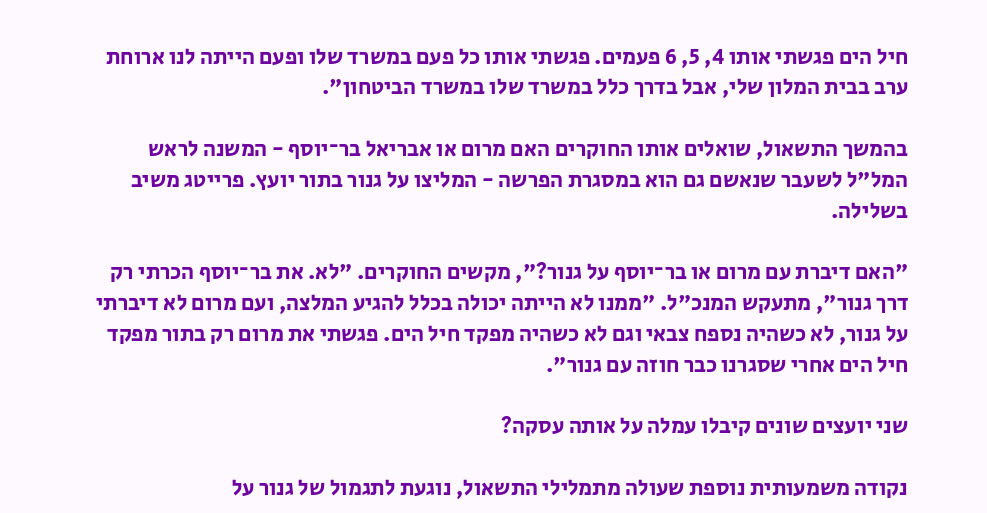חיל הים פגשתי אותו 4, 5, 6 פעמים. פגשתי אותו כל פעם במשרד שלו ופעם הייתה לנו ארוחת ערב בבית המלון שלי, אבל בדרך כלל במשרד שלו במשרד הביטחון".

בהמשך התשאול, שואלים אותו החוקרים האם מרום או אבריאל בר־יוסף - המשנה לראש המל"ל לשעבר שנאשם גם הוא במסגרת הפרשה - המליצו על גנור בתור יועץ. פרייטג משיב בשלילה.

"האם דיברת עם מרום או בר־יוסף על גנור?", מקשים החוקרים. "לא. את בר־יוסף הכרתי רק דרך גנור", מתעקש המנכ"ל. "ממנו לא הייתה יכולה בכלל להגיע המלצה, ועם מרום לא דיברתי על גנור, לא כשהיה נספח צבאי וגם לא כשהיה מפקד חיל הים. פגשתי את מרום רק בתור מפקד חיל הים אחרי שסגרנו כבר חוזה עם גנור".

שני יועצים שונים קיבלו עמלה על אותה עסקה?

נקודה משמעותית נוספת שעולה מתמלילי התשאול, נוגעת לתגמול של גנור על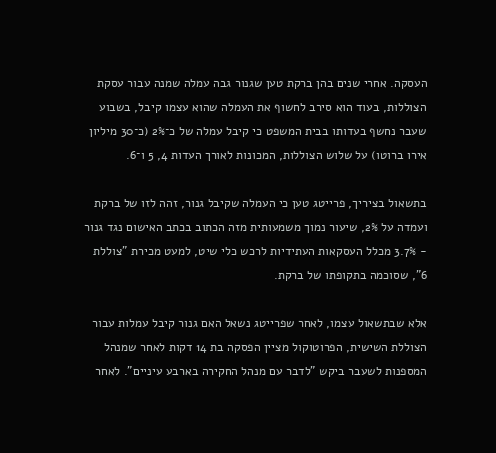העסקה. אחרי שנים בהן ברקת טען שגנור גבה עמלה שמנה עבור עסקת הצוללות, בעוד הוא סירב לחשוף את העמלה שהוא עצמו קיבל, בשבוע שעבר נחשף בעדותו בבית המשפט כי קיבל עמלה של כ־2% (כ־30 מיליון אירו ברוטו) על שלוש הצוללות, המכונות לאורך העדות 4, 5 ו־6.

בתשאול בציריך, פרייטג טען כי העמלה שקיבל גנור, זהה לזו של ברקת ועמדה על 2%, שיעור נמוך משמעותית מזה הכתוב בכתב האישום נגד גנור - 3.7% מכלל העסקאות העתידיות לרכש כלי שיט, למעט מכירת "צוללת 6", שסוכמה בתקופתו של ברקת.

אלא שבתשאול עצמו, לאחר שפרייטג נשאל האם גנור קיבל עמלות עבור הצוללת השישית, הפרוטוקול מציין הפסקה בת 14 דקות לאחר שמנהל המספנות לשעבר ביקש "לדבר עם מנהל החקירה בארבע עיניים". לאחר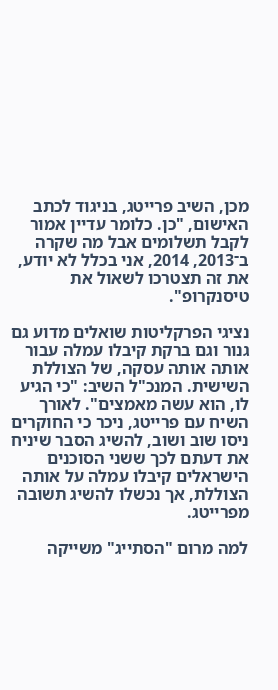מכן, השיב פרייטג, בניגוד לכתב האישום, "כן. כלומר עדיין אמור לקבל תשלומים אבל מה שקרה ב־2013, 2014, אני בכלל לא יודע, את זה תצטרכו לשאול את טיסנקרופ".

נציגי הפרקליטות שואלים מדוע גם גנור וגם ברקת קיבלו עמלה עבור אותה אותה עסקה, של הצוללת השישית. המנכ"ל השיב: "כי הגיע לו, הוא עשה מאמצים". לאורך השיח עם פרייטג, ניכר כי החוקרים ניסו שוב ושוב, להשיג הסבר שיניח את דעתם לכך ששני הסוכנים הישראלים קיבלו עמלה על אותה הצוללת, אך נכשלו להשיג תשובה מפרייטג.

למה מרום "הסתייג" משייקה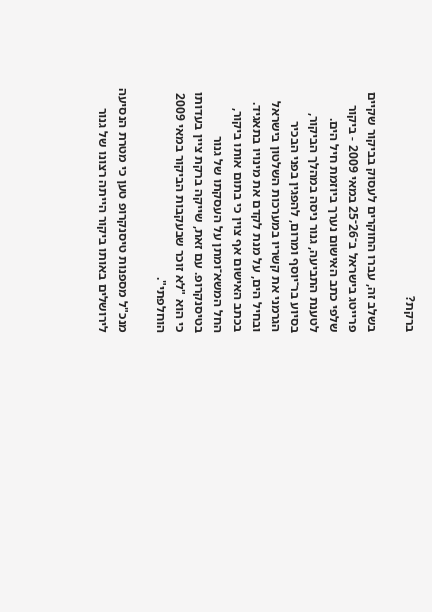ברקת?

בשלב זה, עברו החוקרים לעסוק בביקור שקיים פרייטג בישראל ב־26־25 במאי 2009 - ביקור שלפי כתב האישום נערך ביוזמת חיל הים. לטענת התביעה, גנור ניסה במהלך הביקור, בסיוע בר־יוסף ומרום, להפגין בפני הבכיר הגרמני את קשריו במערכות השלטון בישראל ובחיל הים, על מנת לקדם את מינויו בתאגיד. בכתב האישום אף צוין כי בתום אותו ביקור, החל המשא־ומתן על העסקתו של גנור בטיסנקרופ. עם זאת, שייקה ברקת ציין בעדותו כי הוא "לא זוכר שבעקבות הביקור במאי 2009 הוחלפתי".

מנכ"ל מספנות טיסנקרופ טען כי מטרת הנסיעה לירושלים באותו ביקור הייתה רצונו של גנור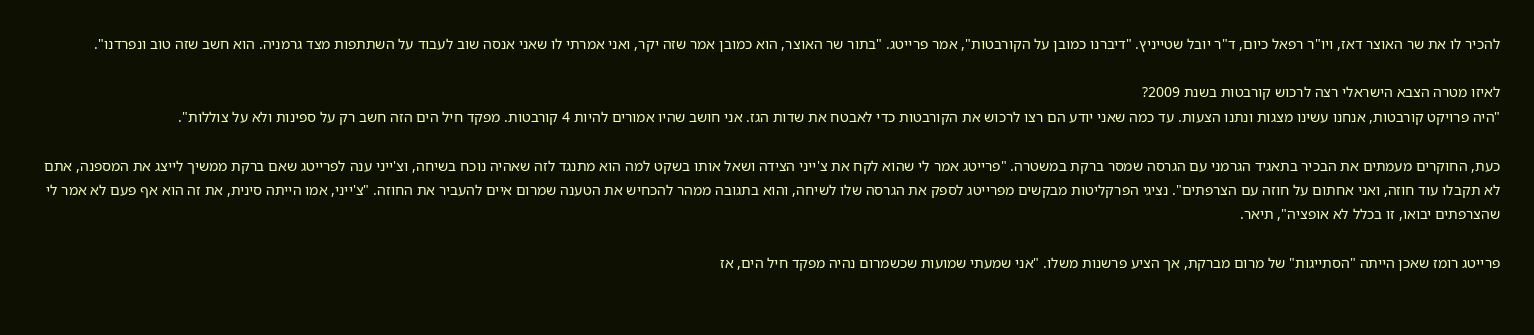להכיר לו את שר האוצר דאז, ויו"ר רפאל כיום, ד"ר יובל שטייניץ. "דיברנו כמובן על הקורבטות", אמר פרייטג. "בתור שר האוצר, הוא כמובן אמר שזה יקר, ואני אמרתי לו שאני אנסה שוב לעבוד על השתתפות מצד גרמניה. הוא חשב שזה טוב ונפרדנו".

לאיזו מטרה הצבא הישראלי רצה לרכוש קורבטות בשנת 2009?
"היה פרויקט קורבטות, אנחנו עשינו מצגות ונתנו הצעות. עד כמה שאני יודע הם רצו לרכוש את הקורבטות כדי לאבטח את שדות הגז. אני חושב שהיו אמורים להיות 4 קורבטות. מפקד חיל הים הזה חשב רק על ספינות ולא על צוללות".

כעת, החוקרים מעמתים את הבכיר בתאגיד הגרמני עם הגרסה שמסר ברקת במשטרה. "פרייטג אמר לי שהוא לקח את צ'ייני הצידה ושאל אותו בשקט למה הוא מתנגד לזה שאהיה נוכח בשיחה, וצ'ייני ענה לפרייטג שאם ברקת ממשיך לייצג את המספנה, אתם לא תקבלו עוד חוזה, ואני אחתום על חוזה עם הצרפתים". נציגי הפרקליטות מבקשים מפרייטג לספק את הגרסה שלו לשיחה, והוא בתגובה ממהר להכחיש את הטענה שמרום איים להעביר את החוזה. "צ'ייני, אמו הייתה סינית, את זה הוא אף פעם לא אמר לי שהצרפתים יבואו, זו בכלל לא אופציה", תיאר.

פרייטג רומז שאכן הייתה "הסתייגות" של מרום מברקת, אך הציע פרשנות משלו. "אני שמעתי שמועות שכשמרום נהיה מפקד חיל הים, אז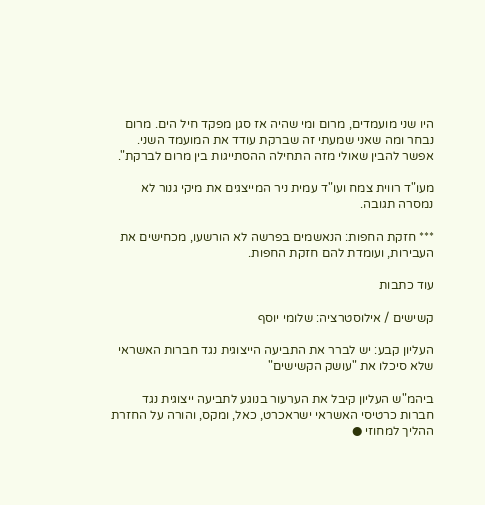היו שני מועמדים, מרום ומי שהיה אז סגן מפקד חיל הים. מרום נבחר ומה שאני שמעתי זה שברקת עודד את המועמד השני. אפשר להבין שאולי מזה התחילה ההסתייגות בין מרום לברקת".

מעו"ד רווית צמח ועו"ד עמית ניר המייצגים את מיקי גנור לא נמסרה תגובה.

*** חזקת החפות: הנאשמים בפרשה לא הורשעו, מכחישים את העבירות, ועומדת להם חזקת החפות.

עוד כתבות

קשישים / אילוסטרציה: שלומי יוסף

העליון קבע: יש לברר את התביעה הייצוגית נגד חברות האשראי שלא סיכלו את "עושק הקשישים"

ביהמ"ש העליון קיבל את הערעור בנוגע לתביעה ייצוגית נגד חברות כרטיסי האשראי ישראכרט, כאל, ומקס, והורה על החזרת ההליך למחוזי ●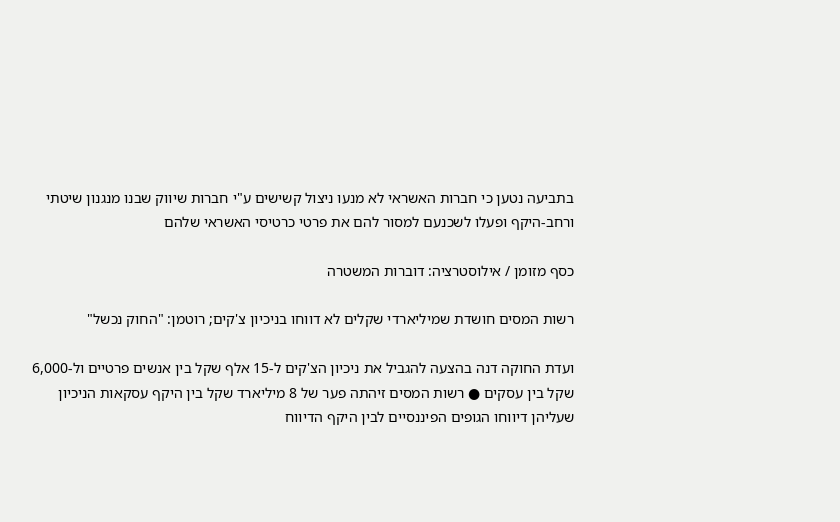בתביעה נטען כי חברות האשראי לא מנעו ניצול קשישים ע"י חברות שיווק שבנו מנגנון שיטתי ורחב-היקף ופעלו לשכנעם למסור להם את פרטי כרטיסי האשראי שלהם

כסף מזומן / אילוסטרציה: דוברות המשטרה

רשות המסים חושדת שמיליארדי שקלים לא דווחו בניכיון צ'קים; רוטמן: "החוק נכשל"

ועדת החוקה דנה בהצעה להגביל את ניכיון הצ'קים ל-15 אלף שקל בין אנשים פרטיים ול-6,000 שקל בין עסקים ● רשות המסים זיהתה פער של 8 מיליארד שקל בין היקף עסקאות הניכיון שעליהן דיווחו הגופים הפיננסיים לבין היקף הדיווח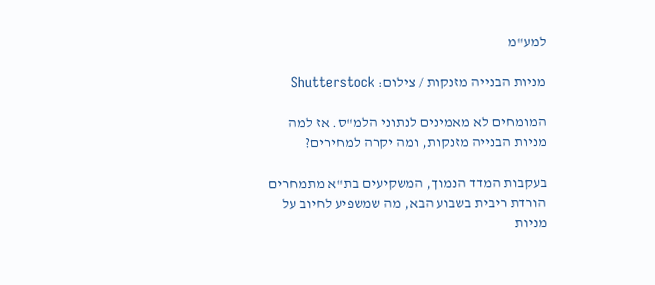למע"מ

מניות הבנייה מזנקות / צילום: Shutterstock

המומחים לא מאמינים לנתוני הלמ"ס. אז למה מניות הבנייה מזנקות, ומה יקרה למחירים?

בעקבות המדד הנמוך, המשקיעים בת"א מתמחרים הורדת ריבית בשבוע הבא, מה שמשפיע לחיוב על מניות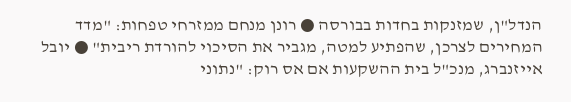הנדל"ן, שמזנקות בחדות בבורסה ● רונן מנחם ממזרחי טפחות: "מדד המחירים לצרכן, שהפתיע למטה, מגביר את הסיכוי להורדת ריבית" ● יובל אייזנברג, מנכ"ל בית ההשקעות אם אס רוק: "נתוני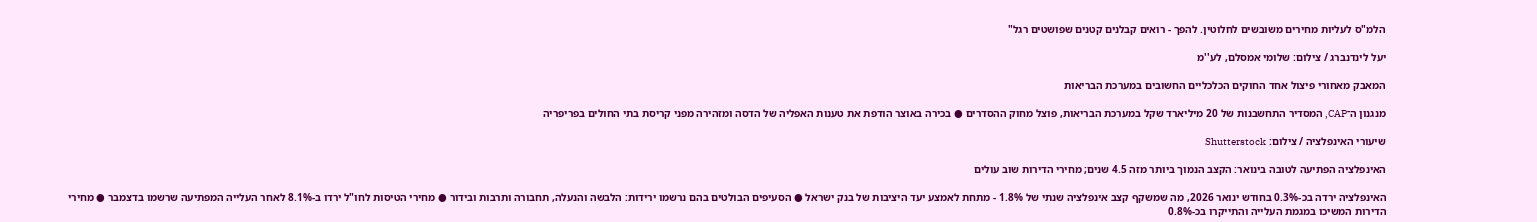הלמ"ס לעליות מחירים משובשים לחלוטין. להפך - רואים קבלנים קטנים שפושטים רגל"

יעל לינדנברג / צילום: שלומי אמסלם, לע''מ

המאבק מאחורי פיצול אחד החוקים הכלכליים החשובים במערכת הבריאות

מנגנון ה־CAP, המסדיר התחשבנות של 20 מיליארד שקל במערכת הבריאות, פוצל מחוק ההסדרים ● בכירה באוצר הודפת את טענות האפליה של הדסה ומזהירה מפני קריסת בתי החולים בפריפריה

שיעורי האינפלציה / צילום: Shutterstock

האינפלציה הפתיעה לטובה בינואר: הקצב הנמוך ביותר מזה 4.5 שנים; מחירי הדירות שוב עולים

האינפלציה ירדה בכ-0.3% בחודש ינואר 2026, מה שמשקף קצב אינפלציה שנתי של 1.8% - מתחת לאמצע יעד היציבות של בנק ישראל ● הסעיפים הבולטים בהם נרשמו ירידות: הלבשה והנעלה, תחבורה ותרבות ובידור ● מחירי הטיסות לחו"ל ירדו ב-8.1% לאחר העלייה המפתיעה שרשמו בדצמבר ● מחירי הדירות המשיכו במגמת העלייה והתייקרו בכ-0.8%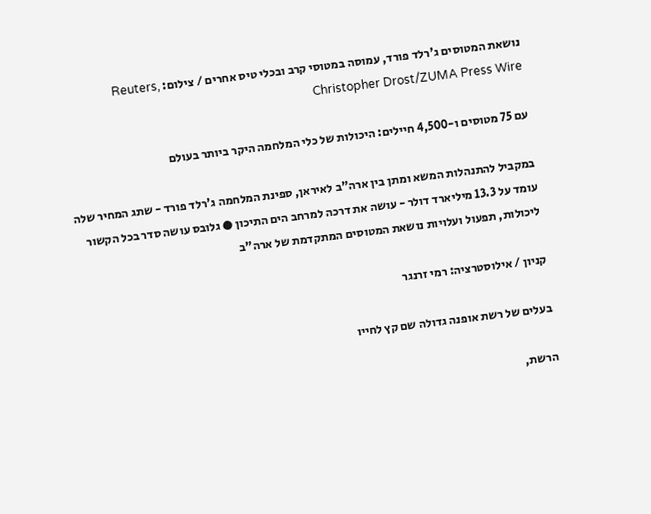נושאת המטוסים ג'רלד פורד, עמוסה במטוסי קרב ובכלי טיס אחרים / צילום: Reuters, Christopher Drost/ZUMA Press Wire

עם 75 מטוסים ו-4,500 חיילים: היכולות של כלי המלחמה היקר ביותר בעולם

במקביל להתנהלות המשא ומתן בין ארה"ב לאיראן, ספינת המלחמה ג'רלד פורד - שתג המחיר שלה עומד על 13.3 מיליארד דולר - עושה את דרכה למרחב הים התיכון ● גלובס עושה סדר בכל הקשור ליכולות, תפעול ועלויות נושאת המטוסים המתקדמת של ארה"ב

קניון / אילוסטרציה: רמי זרנגר

בעלים של רשת אופנה גדולה שם קץ לחייו

הרשת,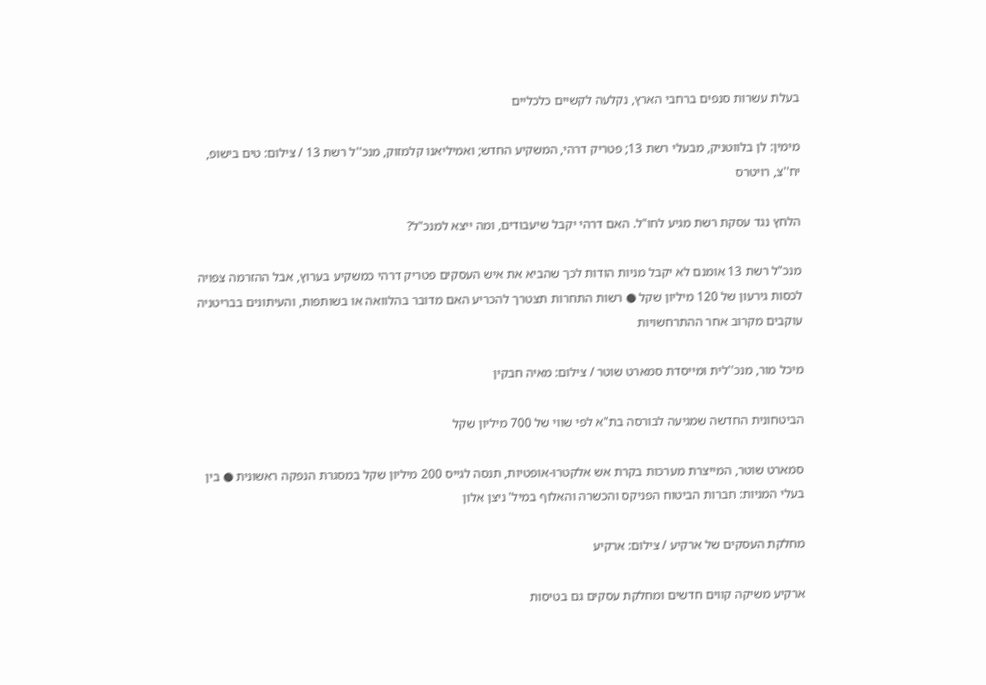בעלת עשרות סנפים ברחבי הארץ, נקלעה לקשיים כלכליים

מימין: לן בלווטניק, מבעלי רשת 13; פטריק דרהי, המשקיע החדש; ואמיליאנו קלמזוק, מנכ''ל רשת 13 / צילום: טים בישופ, יח''צ, רויטרס

הלחץ נגד עסקת רשת מגיע לחו"ל. האם דרהי יקבל שיעבודים, ומה ייצא למנכ"ל?

מנכ"ל רשת 13 אומנם לא יקבל מניות הודות לכך שהביא את איש העסקים פטריק דרהי כמשקיע בערוץ, אבל ההזרמה צפויה לכסות גירעון של 120 מיליון שקל ● רשות התחרות תצטרך להכריע האם מדובר בהלוואה או בשותפות, והעיתונים בבריטניה עוקבים מקרוב אחר ההתרחשויות

מיכל מור, מנכ''לית ומייסדת סמארט שוטר / צילום: מאיה חבקין

הביטחונית החדשה שמגיעה לבורסה בת"א לפי שווי של 700 מיליון שקל

סמארט שוטר, המייצרת מערכות בקרת אש אלקטרו-אופטיות, תנסה לגייס 200 מיליון שקל במסגרת הנפקה ראשונית ● בין בעלי המניות: חברות הביטוח הפניקס והכשרה והאלוף במיל' ניצן אלון

מחלקת העסקים של ארקיע / צילום: ארקיע

ארקיע משיקה קווים חדשים ומחלקת עסקים גם בטיסות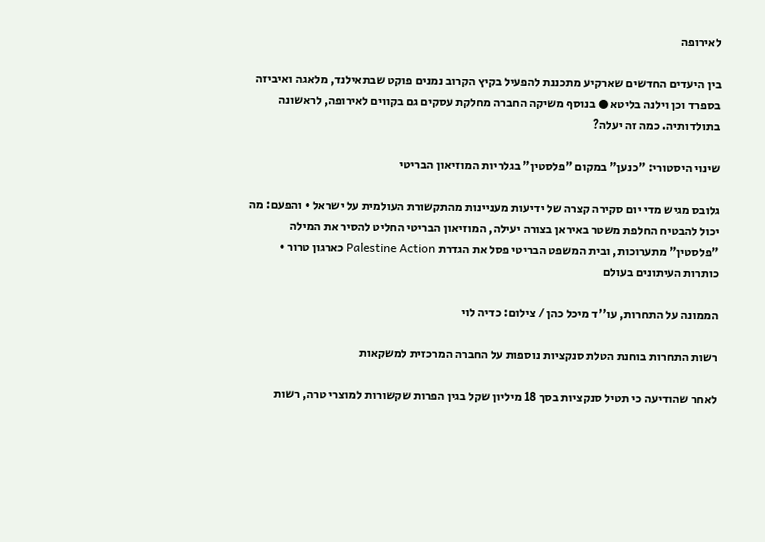לאירופה

בין היעדים החדשים שארקיע מתכננת להפעיל בקיץ הקרוב נמנים פוקט שבתאילנד, מלאגה ואיביזה בספרד וכן וילנה בליטא ● בנוסף משיקה החברה מחלקת עסקים גם בקווים לאירופה, לראשונה בתולדותיה. כמה זה יעלה?

שינוי היסטורי: "כנען" במקום "פלסטין" בגלריות המוזיאון הבריטי

גלובס מגיש מדי יום סקירה קצרה של ידיעות מעניינות מהתקשורת העולמית על ישראל • והפעם: מה יכול להבטיח החלפת משטר באיראן בצורה יעילה, המוזיאון הבריטי החליט להסיר את המילה "פלסטין" מתערוכות, ובית המשפט הבריטי פסל את הגדרת Palestine Action כארגון טרור • כותרות העיתונים בעולם

הממונה על התחרות, עו''ד מיכל כהן / צילום: כדיה לוי

רשות התחרות בוחנת הטלת סנקציות נוספות על החברה המרכזית למשקאות

לאחר שהודיעה כי תטיל סנקציות בסך 18 מיליון שקל בגין הפרות שקשורות למוצרי טרה, רשות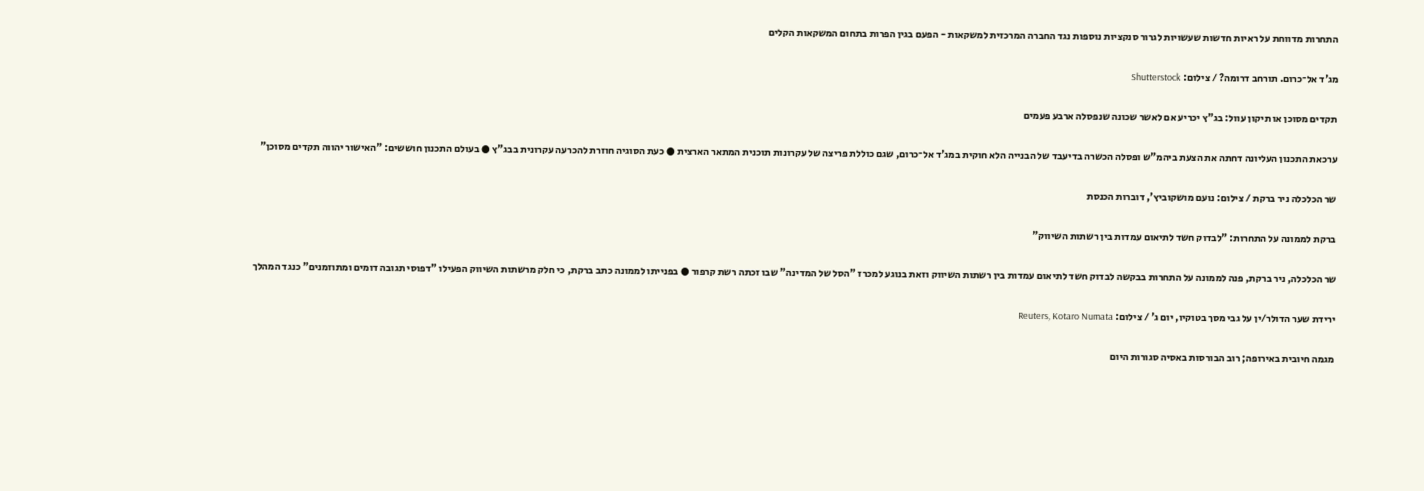התחרות מדווחת על ראיות חדשות שעשויות לגרור סנקציות נוספות נגד החברה המרכזית למשקאות - הפעם בגין הפרות בתחום המשקאות הקלים

מג'ד אל־כרום. תורחב דרומה? / צילום: Shutterstock

תקדים מסוכן או תיקון עוול: בג"ץ יכריע אם לאשר שכונה שנפסלה ארבע פעמים

ערכאת התכנון העליונה דחתה את הצעת ביהמ"ש ופסלה הכשרה בדיעבד של הבנייה הלא חוקית במג'ד אל־כרום, שגם כוללת פריצה של עקרונות תוכנית המתאר הארצית ● כעת הסוגיה חוזרת להכרעה עקרונית בבג"ץ ● בעולם התכנון חוששים: "האישור יהווה תקדים מסוכן"

שר הכלכלה ניר ברקת / צילום: נועם מושקוביץ', דוברות הכנסת

ברקת לממונה על התחרות: "לבדוק חשד לתיאום עמדות בין רשתות השיווק"

שר הכלכלה, ניר ברקת, פנה לממונה על התחרות בבקשה לבדוק חשד לתיאום עמדות בין רשתות השיווק וזאת בנוגע למכרז "הסל של המדינה" שבו זכתה רשת קרפור ● בפנייתו לממונה כתב ברקת, כי חלק מרשתות השיווק הפעילו "דפוסי תגובה דומים ומתוזמנים" כנגד המהלך

ירידת שער הדולר/ין על גבי מסך בטוקיו, יום ג' / צילום: Reuters, Kotaro Numata

מגמה חיובית באירופה; רוב הבורסות באסיה סגורות היום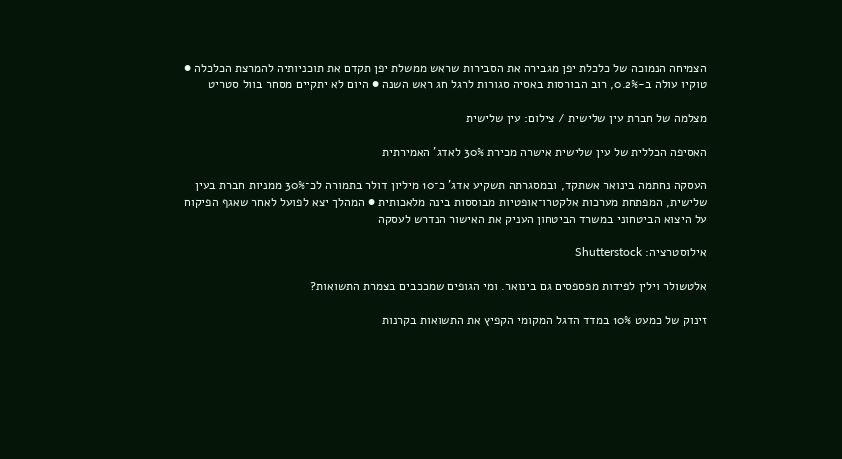הצמיחה הנמוכה של כלכלת יפן מגבירה את הסבירות שראש ממשלת יפן תקדם את תוכניותיה להמרצת הכלכלה ● טוקיו עולה ב-0.2%, רוב הבורסות באסיה סגורות לרגל חג ראש השנה ● היום לא יתקיים מסחר בוול סטריט

מצלמה של חברת עין שלישית / צילום: עין שלישית

האסיפה הכללית של עין שלישית אישרה מכירת 30% לאדג' האמירתית

העסקה נחתמה בינואר אשתקד, ובמסגרתה תשקיע אדג' כ־10 מיליון דולר בתמורה לכ־30% ממניות חברת בעין שלישית, המפתחת מערכות אלקטרו־אופטיות מבוססות בינה מלאכותית ● המהלך יצא לפועל לאחר שאגף הפיקוח על היצוא הביטחוני במשרד הביטחון העניק את האישור הנדרש לעסקה

אילוסטרציה: Shutterstock

אלטשולר וילין לפידות מפספסים גם בינואר. ומי הגופים שמככבים בצמרת התשואות?

זינוק של כמעט 10% במדד הדגל המקומי הקפיץ את התשואות בקרנות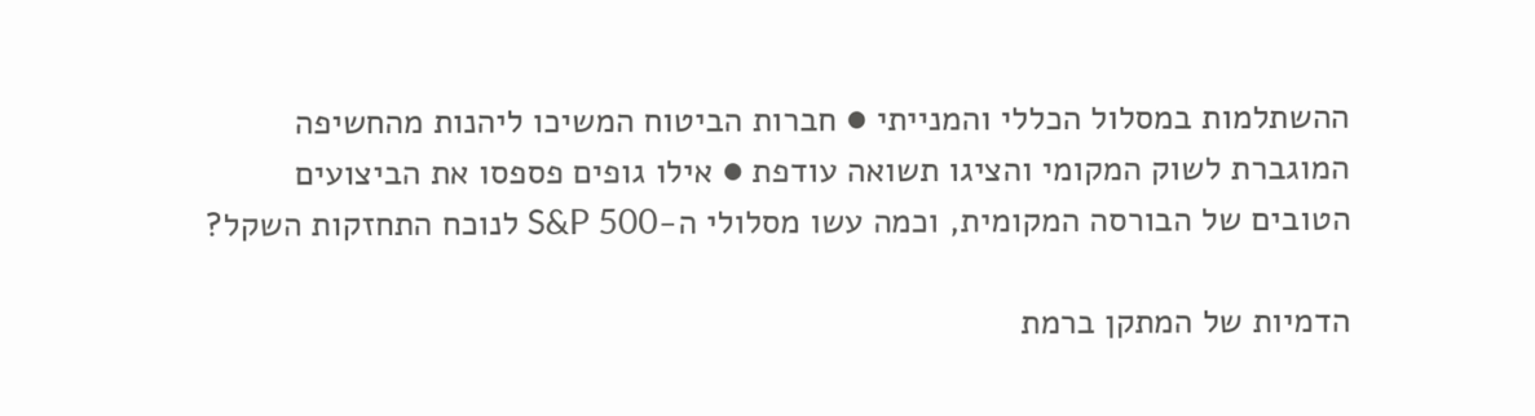ההשתלמות במסלול הכללי והמנייתי ● חברות הביטוח המשיכו ליהנות מהחשיפה המוגברת לשוק המקומי והציגו תשואה עודפת ● אילו גופים פספסו את הביצועים הטובים של הבורסה המקומית, וכמה עשו מסלולי ה-S&P 500 לנוכח התחזקות השקל?

הדמיות של המתקן ברמת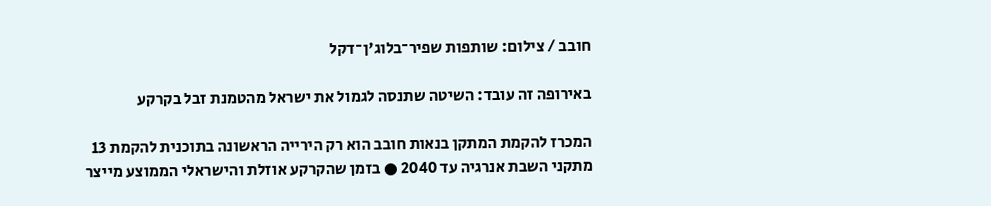חובב / צילום: שותפות שפיר־בלוג'ן־דקל

באירופה זה עובד: השיטה שתנסה לגמול את ישראל מהטמנת זבל בקרקע

המכרז להקמת המתקן בנאות חובב הוא רק הירייה הראשונה בתוכנית להקמת 13 מתקני השבת אנרגיה עד 2040 ● בזמן שהקרקע אוזלת והישראלי הממוצע מייצר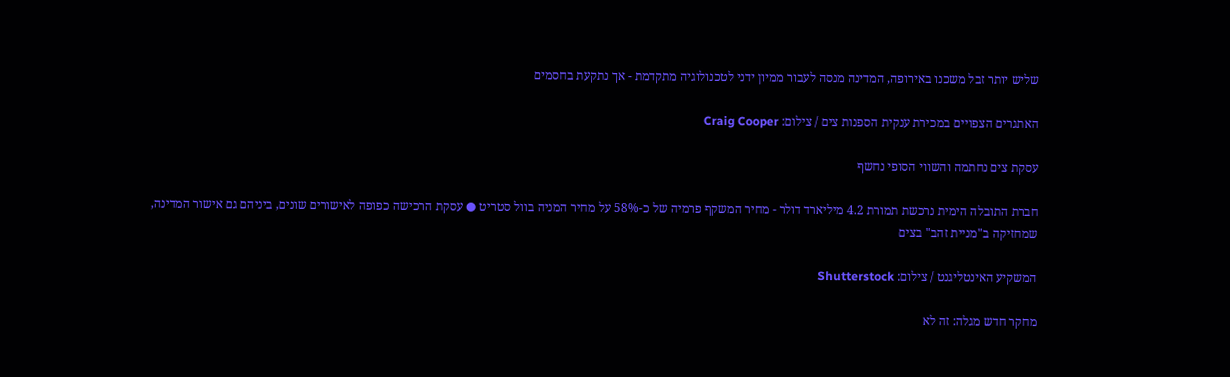שליש יותר זבל משכנו באירופה, המדינה מנסה לעבור ממיון ידני לטכנולוגיה מתקדמת - אך נתקעת בחסמים

האתגרים הצפויים במכירת ענקית הספנות צים / צילום: Craig Cooper

עסקת צים נחתמה והשווי הסופי נחשף

חברת התובלה הימית נרכשת תמורת 4.2 מיליארד דולר - מחיר המשקף פרמיה של כ-58% על מחיר המניה בוול סטריט ● עסקת הרכישה כפופה לאישורים שונים, ביניהם גם אישור המדינה, שמחזיקה ב"מניית זהב" בצים

המשקיע האינטליגנט / צילום: Shutterstock

מחקר חדש מגלה: זה לא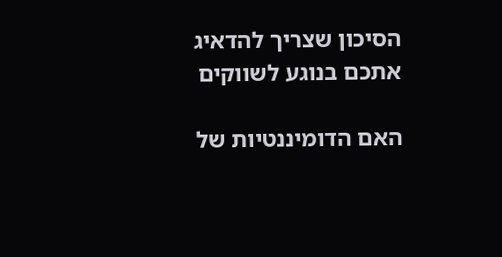הסיכון שצריך להדאיג אתכם בנוגע לשווקים

האם הדומיננטיות של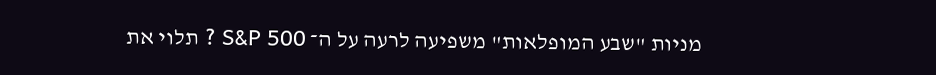מניות "שבע המופלאות" משפיעה לרעה על ה־ S&P 500 ? תלוי את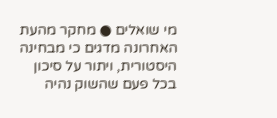מי שואלים ● מחקר מהעת האחרונה מדגים כי מבחינה היסטורית, ויתור על סיכון בכל פעם שהשוק נהיה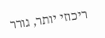ריכוזי יותר, גורר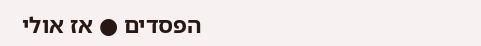הפסדים ● אז אולי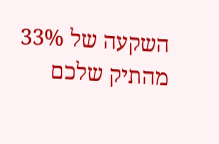השקעה של 33% מהתיק שלכם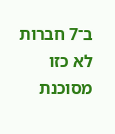ב־7 חברות לא כזו מסוכנת